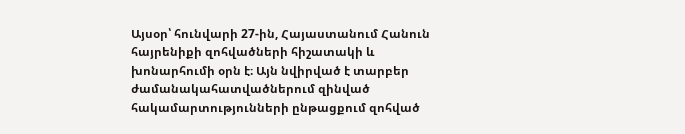Այսօր՝ հունվարի 27-ին, Հայաստանում Հանուն հայրենիքի զոհվածների հիշատակի և խոնարհումի օրն է։ Այն նվիրված է տարբեր ժամանակահատվածներում զինված հակամարտությունների ընթացքում զոհված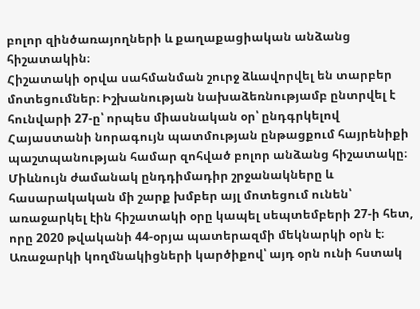բոլոր զինծառայողների և քաղաքացիական անձանց հիշատակին։
Հիշատակի օրվա սահմանման շուրջ ձևավորվել են տարբեր մոտեցումներ։ Իշխանության նախաձեռնությամբ ընտրվել է հունվարի 27-ը՝ որպես միասնական օր՝ ընդգրկելով Հայաստանի նորագույն պատմության ընթացքում հայրենիքի պաշտպանության համար զոհված բոլոր անձանց հիշատակը։
Միևնույն ժամանակ ընդդիմադիր շրջանակները և հասարակական մի շարք խմբեր այլ մոտեցում ունեն՝ առաջարկել էին հիշատակի օրը կապել սեպտեմբերի 27-ի հետ, որը 2020 թվականի 44-օրյա պատերազմի մեկնարկի օրն է։ Առաջարկի կողմնակիցների կարծիքով՝ այդ օրն ունի հստակ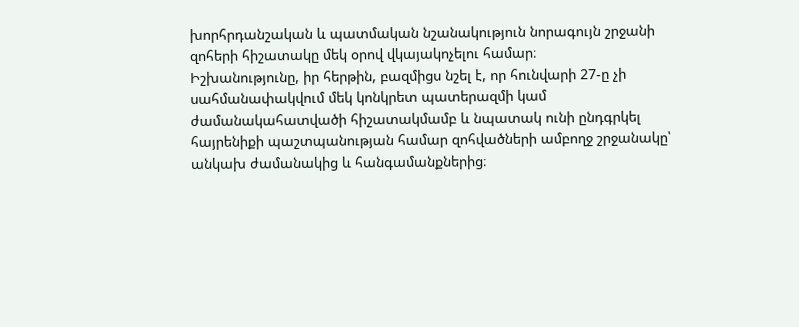խորհրդանշական և պատմական նշանակություն նորագույն շրջանի զոհերի հիշատակը մեկ օրով վկայակոչելու համար։
Իշխանությունը, իր հերթին, բազմիցս նշել է, որ հունվարի 27-ը չի սահմանափակվում մեկ կոնկրետ պատերազմի կամ ժամանակահատվածի հիշատակմամբ և նպատակ ունի ընդգրկել հայրենիքի պաշտպանության համար զոհվածների ամբողջ շրջանակը՝ անկախ ժամանակից և հանգամանքներից։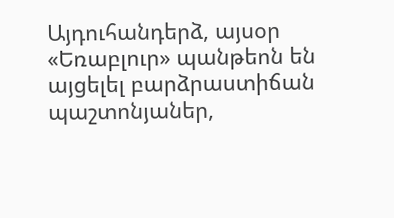Այդուհանդերձ, այսօր «Եռաբլուր» պանթեոն են այցելել բարձրաստիճան պաշտոնյաներ,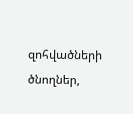զոհվածների ծնողներ,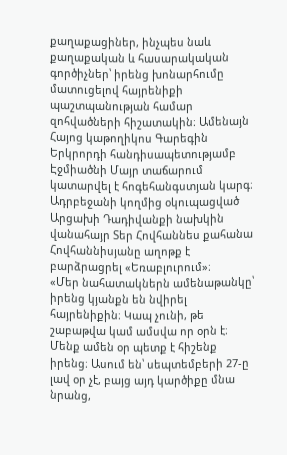քաղաքացիներ, ինչպես նաև քաղաքական և հասարակական գործիչներ՝ իրենց խոնարհումը մատուցելով հայրենիքի պաշտպանության համար զոհվածների հիշատակին։ Ամենայն Հայոց կաթողիկոս Գարեգին Երկրորդի հանդիսապետությամբ Էջմիածնի Մայր տաճարում կատարվել է հոգեհանգստյան կարգ։
Ադրբեջանի կողմից օկուպացված Արցախի Դադիվանքի նախկին վանահայր Տեր Հովհաննես քահանա Հովհաննիսյանը աղոթք է բարձրացրել «Եռաբլուրում»։
«Մեր նահատակներն ամենաթանկը՝ իրենց կյանքն են նվիրել հայրենիքին։ Կապ չունի, թե շաբաթվա կամ ամսվա որ օրն է։ Մենք ամեն օր պետք է հիշենք իրենց։ Ասում են՝ սեպտեմբերի 27-ը լավ օր չէ, բայց այդ կարծիքը մնա նրանց,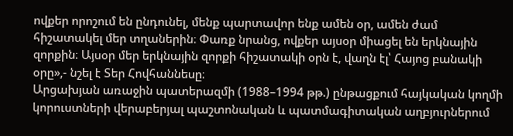ովքեր որոշում են ընդունել, մենք պարտավոր ենք ամեն օր, ամեն ժամ հիշատակել մեր տղաներին։ Փառք նրանց, ովքեր այսօր միացել են երկնային զորքին։ Այսօր մեր երկնային զորքի հիշատակի օրն է, վաղն էլ՝ Հայոց բանակի օրը»,- նշել է Տեր Հովհաննեսը։
Արցախյան առաջին պատերազմի (1988–1994 թթ.) ընթացքում հայկական կողմի կորուստների վերաբերյալ պաշտոնական և պատմագիտական աղբյուրներում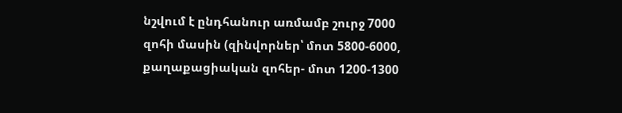նշվում է ընդհանուր առմամբ շուրջ 7000 զոհի մասին (զինվորներ՝ մոտ 5800-6000, քաղաքացիական զոհեր- մոտ 1200-1300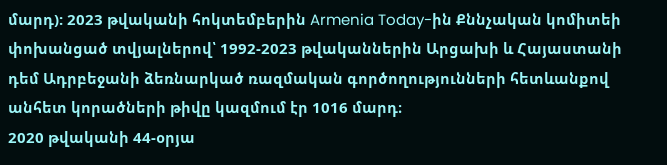մարդ): 2023 թվականի հոկտեմբերին Armenia Today-ին Քննչական կոմիտեի փոխանցած տվյալներով՝ 1992-2023 թվականներին Արցախի և Հայաստանի դեմ Ադրբեջանի ձեռնարկած ռազմական գործողությունների հետևանքով անհետ կորածների թիվը կազմում էր 1016 մարդ։
2020 թվականի 44-օրյա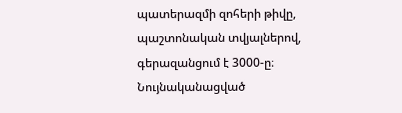պատերազմի զոհերի թիվը, պաշտոնական տվյալներով, գերազանցում է 3000-ը։ Նույնականացված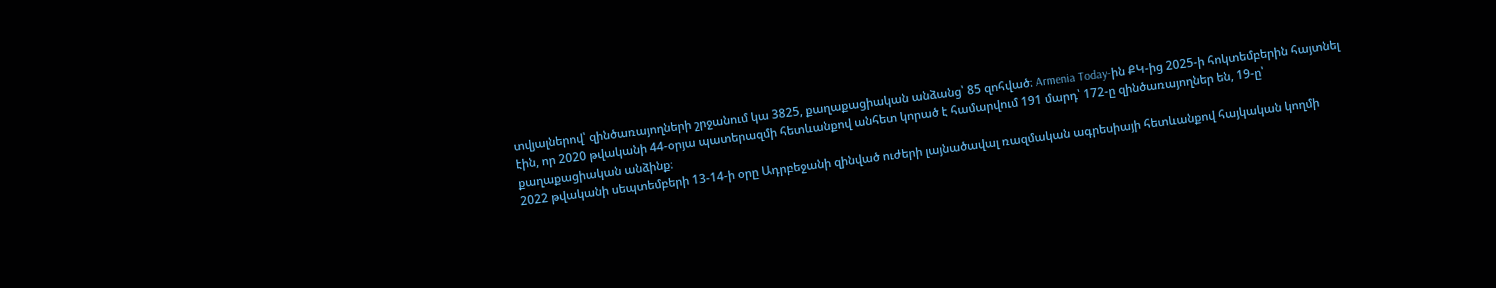տվյալներով՝ զինծառայողների շրջանում կա 3825, քաղաքացիական անձանց՝ 85 զոհված։ Armenia Today-ին ՔԿ-ից 2025-ի հոկտեմբերին հայտնել էին, որ 2020 թվականի 44-օրյա պատերազմի հետևանքով անհետ կորած է համարվում 191 մարդ՝ 172-ը զինծառայողներ են, 19-ը՝ քաղաքացիական անձինք։
2022 թվականի սեպտեմբերի 13-14-ի օրը Ադրբեջանի զինված ուժերի լայնածավալ ռազմական ագրեսիայի հետևանքով հայկական կողմի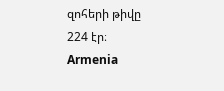զոհերի թիվը 224 էր։ Armenia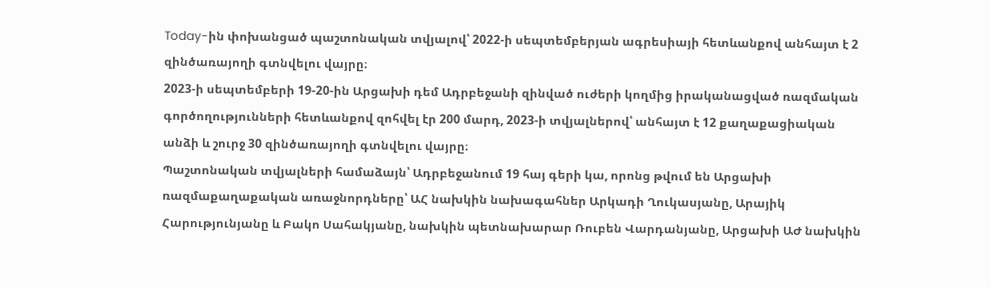Today-ին փոխանցած պաշտոնական տվյալով՝ 2022-ի սեպտեմբերյան ագրեսիայի հետևանքով անհայտ է 2 զինծառայողի գտնվելու վայրը։
2023-ի սեպտեմբերի 19-20-ին Արցախի դեմ Ադրբեջանի զինված ուժերի կողմից իրականացված ռազմական գործողությունների հետևանքով զոհվել էր 200 մարդ, 2023-ի տվյալներով՝ անհայտ է 12 քաղաքացիական անձի և շուրջ 30 զինծառայողի գտնվելու վայրը։
Պաշտոնական տվյալների համաձայն՝ Ադրբեջանում 19 հայ գերի կա, որոնց թվում են Արցախի ռազմաքաղաքական առաջնորդները՝ ԱՀ նախկին նախագահներ Արկադի Ղուկասյանը, Արայիկ Հարությունյանը և Բակո Սահակյանը, նախկին պետնախարար Ռուբեն Վարդանյանը, Արցախի ԱԺ նախկին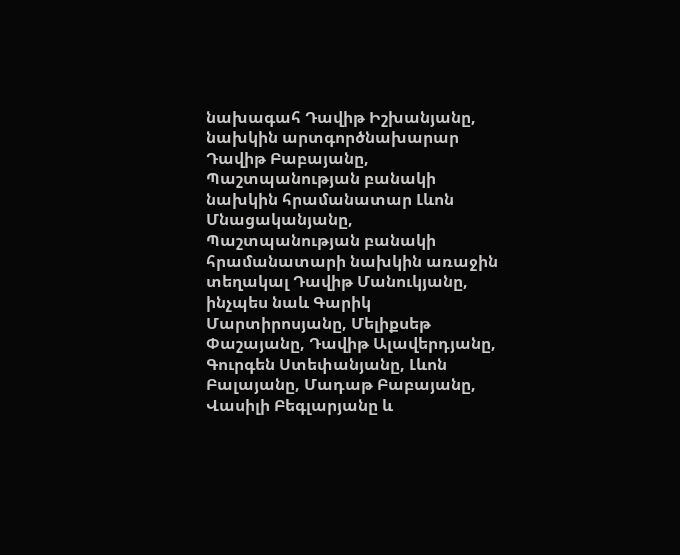նախագահ Դավիթ Իշխանյանը, նախկին արտգործնախարար Դավիթ Բաբայանը, Պաշտպանության բանակի նախկին հրամանատար Լևոն Մնացականյանը, Պաշտպանության բանակի հրամանատարի նախկին առաջին տեղակալ Դավիթ Մանուկյանը, ինչպես նաև Գարիկ Մարտիրոսյանը, Մելիքսեթ Փաշայանը, Դավիթ Ալավերդյանը, Գուրգեն Ստեփանյանը, Լևոն Բալայանը, Մադաթ Բաբայանը, Վասիլի Բեգլարյանը և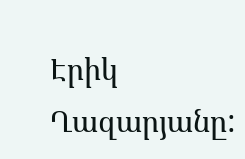Էրիկ Ղազարյանը: